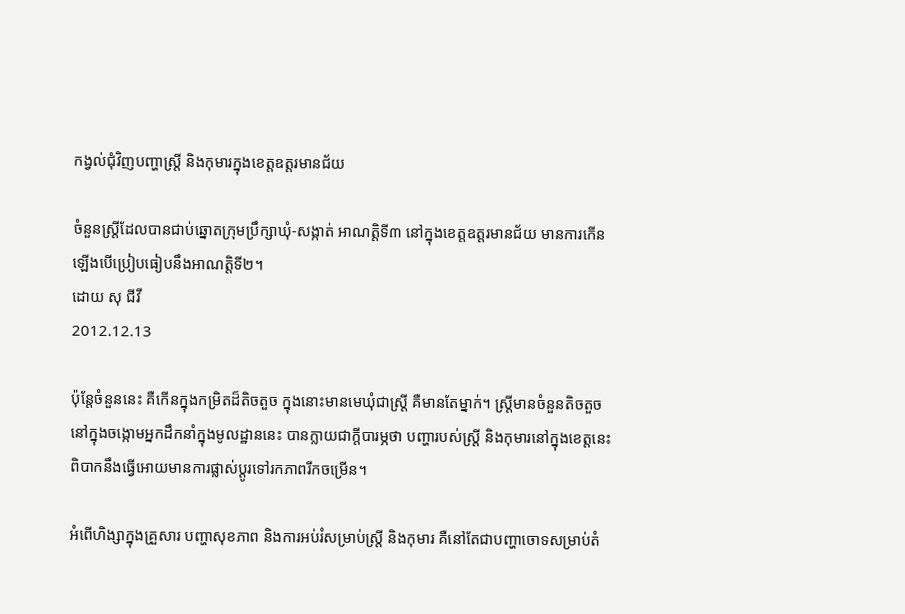កង្វល់ជុំវិញបញ្ហាស្ត្រី និងកុមារក្នុងខេត្តឧត្តរមានជ័យ

ចំនួនស្ត្រីដែលបានជាប់ឆ្នោតក្រុមប្រឹក្សាឃុំ-សង្កាត់ អាណត្តិទី៣ នៅក្នុងខេត្តឧត្តរមានជ័យ មានការកើនឡើងបើប្រៀបធៀបនឹងអាណត្តិទី២។
ដោយ សុ ជីវី
2012.12.13

ប៉ុន្តែចំនួននេះ គឺកើនក្នុងកម្រិតដ៏តិចតួច ក្នុងនោះមានមេឃុំជាស្ត្រី គឺមានតែម្នាក់។ ស្ត្រីមានចំនួនតិចតួចនៅក្នុងចង្កោមអ្នកដឹកនាំក្នុងមូលដ្ឋាននេះ បានក្លាយជាក្ដីបារម្ភថា បញ្ហារបស់ស្ត្រី និងកុមារនៅក្នុងខេត្តនេះពិបាកនឹងធ្វើអោយមានការផ្លាស់ប្ដូរទៅរកភាពរីកចម្រើន។

អំពើហិង្សាក្នុងគ្រួសារ បញ្ហាសុខភាព និងការអប់រំសម្រាប់ស្ត្រី និងកុមារ គឺនៅតែជាបញ្ហាចោទសម្រាប់តំ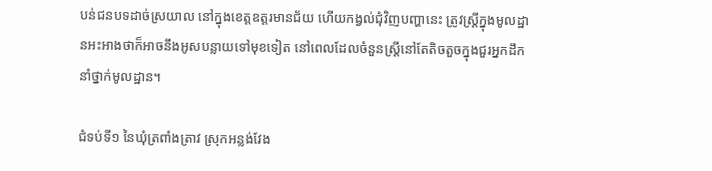បន់ជនបទដាច់ស្រយាល នៅក្នុងខេត្តឧត្តរមានជ័យ ហើយកង្វល់ជុំវិញបញ្ហានេះ ត្រូវស្ត្រីក្នុងមូលដ្ឋានអះអាងថាក៏អាចនឹងអូសបន្លាយទៅមុខទៀត នៅពេលដែលចំនួនស្ត្រីនៅតែតិចតួចក្នុងជួរអ្នកដឹកនាំថ្នាក់មូលដ្ឋាន។

ជំទប់ទី១ នៃឃុំត្រពាំងត្រាវ ស្រុកអន្លង់វែង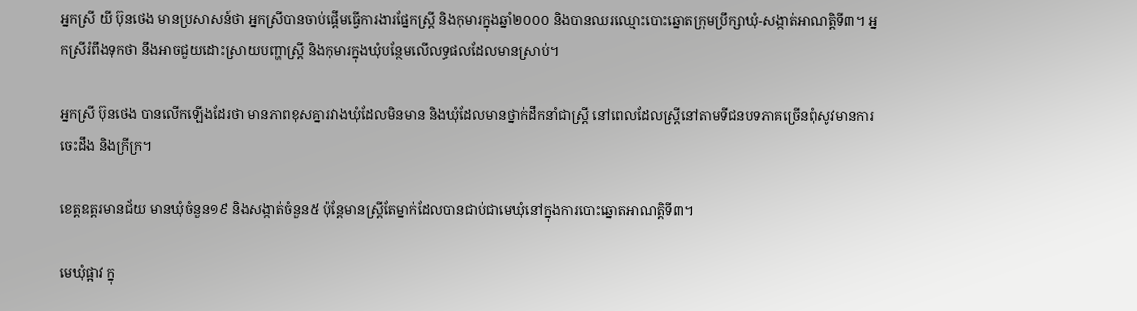អ្នកស្រី យី ប៊ុនថេង មានប្រសាសន៍ថា អ្នកស្រីបានចាប់ផ្ដើមធ្វើការងារផ្នែកស្ត្រី និងកុមារក្នុងឆ្នាំ២០០០ និងបានឈរឈ្មោះបោះឆ្នោតក្រុមប្រឹក្សាឃុំ-សង្កាត់អាណត្តិទី៣។ អ្នកស្រីរំពឹងទុកថា នឹងអាចជួយដោះស្រាយបញ្ហាស្ត្រី និងកុមារក្នុងឃុំបន្ថែមលើលទ្ធផលដែលមានស្រាប់។

អ្នកស្រី ប៊ុនថេង បានលើកឡើងដែរថា មានភាពខុសគ្នារវាងឃុំដែលមិនមាន និងឃុំដែលមានថ្នាក់ដឹកនាំជាស្ត្រី នៅពេលដែលស្ត្រីនៅតាមទីជនបទភាគច្រើនពុំសូវមានការចេះដឹង និងក្រីក្រ។

ខេត្តឧត្តរមានជ័យ មានឃុំចំនួន១៩ និងសង្កាត់ចំនួន៥ ប៉ុន្តែមានស្ត្រីតែម្នាក់ដែលបានជាប់ជាមេឃុំនៅក្នុងការបោះឆ្នោតអាណត្តិទី៣។

មេឃុំផ្អាវ ក្នុ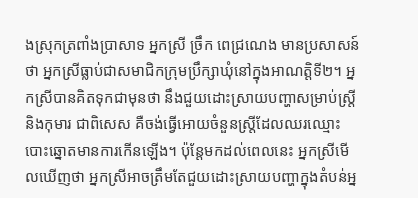ងស្រុកត្រពាំងប្រាសាទ អ្នកស្រី ច្រឹក ពេជ្រណេង មានប្រសាសន៍ថា អ្នកស្រីធ្លាប់ជាសមាជិកក្រុមប្រឹក្សាឃុំនៅក្នុងអាណត្តិទី២។ អ្នកស្រីបានគិតទុកជាមុនថា នឹងជួយដោះស្រាយបញ្ហាសម្រាប់ស្ត្រី និងកុមារ ជាពិសេស គឺចង់ធ្វើអោយចំនួនស្ត្រីដែលឈរឈ្មោះបោះឆ្នោតមានការកើនឡើង។ ប៉ុន្តែមកដល់ពេលនេះ អ្នកស្រីមើលឃើញថា អ្នកស្រីអាចត្រឹមតែជួយដោះស្រាយបញ្ហាក្នុងតំបន់អ្ន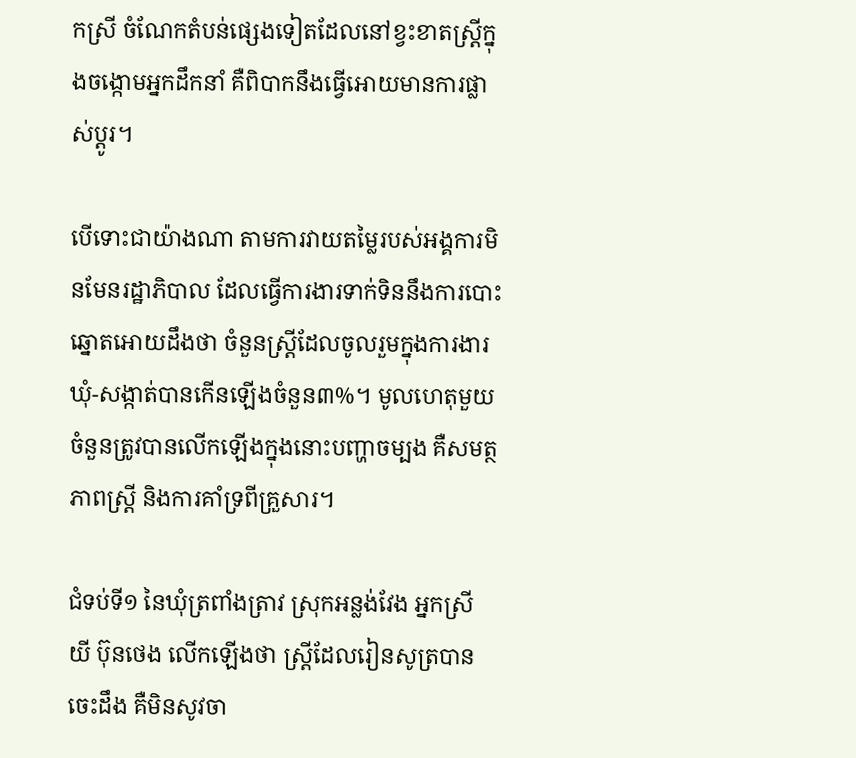កស្រី ចំណែកតំបន់ផ្សេងទៀតដែលនៅខ្វះខាតស្ត្រីក្នុងចង្កោមអ្នកដឹកនាំ គឺពិបាកនឹងធ្វើអោយមានការផ្លាស់ប្ដូរ។

បើទោះជាយ៉ាងណា តាមការវាយតម្លៃរបស់អង្គការមិនមែនរដ្ឋាភិបាល ដែលធ្វើការងារទាក់ទិននឹងការបោះឆ្នោតអោយដឹងថា ចំនួនស្ត្រីដែលចូលរួមក្នុងការងារឃុំ-សង្កាត់បានកើនឡើងចំនួន៣%។ មូលហេតុមួយចំនួនត្រូវបានលើកឡើងក្នុងនោះបញ្ហាចម្បង គឺសមត្ថភាពស្ត្រី និងការគាំទ្រពីគ្រួសារ។

ជំទប់ទី១ នៃឃុំត្រពាំងត្រាវ ស្រុកអន្លង់វែង អ្នកស្រី យី ប៊ុនថេង លើកឡើងថា ស្ត្រីដែលរៀនសូត្របានចេះដឹង គឺមិនសូវចា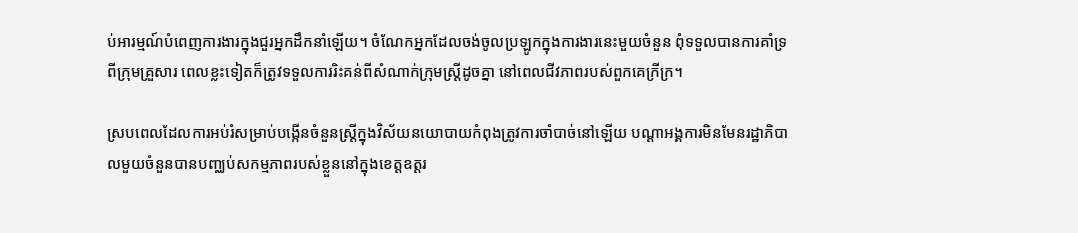ប់អារម្មណ៍បំពេញការងារក្នុងជួរអ្នកដឹកនាំឡើយ។ ចំណែកអ្នកដែលចង់ចូលប្រឡូកក្នុងការងារនេះមួយចំនួន ពុំទទួលបានការគាំទ្រពីក្រុមគ្រួសារ ពេលខ្លះទៀតក៏ត្រូវទទួលការរិះគន់ពីសំណាក់ក្រុមស្ត្រីដូចគ្នា នៅពេលជីវភាពរបស់ពួកគេក្រីក្រ។

ស្របពេលដែលការអប់រំសម្រាប់បង្កើនចំនួនស្ត្រីក្នុងវិស័យនយោបាយកំពុងត្រូវការចាំបាច់នៅឡើយ បណ្ដាអង្គការមិនមែនរដ្ឋាភិបាលមួយចំនួនបានបញ្ឈប់សកម្មភាពរបស់ខ្លួននៅក្នុងខេត្តឧត្តរ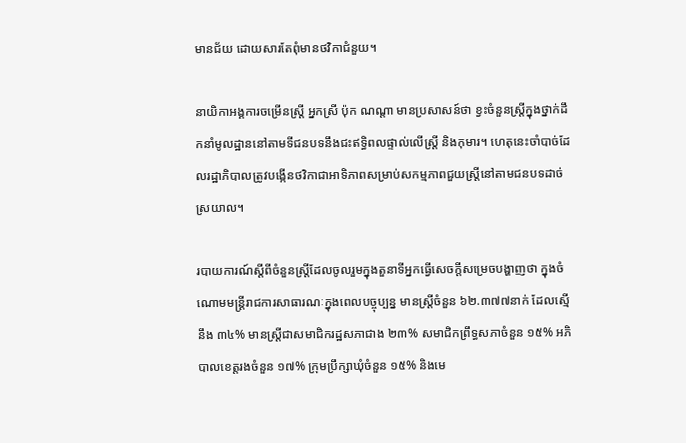មានជ័យ ដោយសារតែពុំមានថវិកាជំនួយ។

នាយិកាអង្គការចម្រើនស្ត្រី អ្នកស្រី ប៉ុក ណណ្តា មានប្រសាសន៍ថា ខ្វះចំនួនស្ត្រីក្នុងថ្នាក់ដឹកនាំមូលដ្ឋាននៅតាមទីជនបទនឹងជះឥទ្ធិពលផ្ទាល់លើស្ត្រី និងកុមារ។ ហេតុនេះចាំបាច់ដែលរដ្ឋាភិបាលត្រូវបង្កើនថវិកាជាអាទិភាពសម្រាប់សកម្មភាពជួយស្ត្រីនៅតាមជនបទដាច់ស្រយាល។

របាយការណ៍ស្ដីពីចំនួនស្ត្រីដែលចូលរួមក្នុងតួនាទីអ្នកធ្វើសេចក្ដីសម្រេចបង្ហាញថា ក្នុងចំណោមមន្ត្រីរាជការសាធារណៈក្នុងពេលបច្ចុប្បន្ន មានស្ត្រីចំនួន ៦២.៣៧៧នាក់ ដែលស្មើនឹង ៣៤% មានស្ត្រីជាសមាជិករដ្ឋសភាជាង ២៣% សមាជិកព្រឹទ្ធសភាចំនួន ១៥% អភិបាលខេត្តរងចំនួន ១៧% ក្រុមប្រឹក្សាឃុំចំនួន ១៥% និងមេ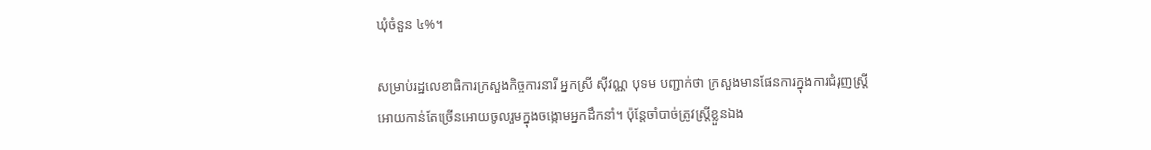ឃុំចំនួន ៤%។

សម្រាប់រដ្ឋលេខាធិការក្រសួងកិច្ចការនារី អ្នកស្រី ស៊ីវណ្ណ បុទម បញ្ជាក់ថា ក្រសួងមានផែនការក្នុងការជំរុញស្ត្រីអោយកាន់តែច្រើនអោយចូលរួមក្នុងចង្កោមអ្នកដឹកនាំ។ ប៉ុន្តែចាំបាច់ត្រូវស្ត្រីខ្លួនឯង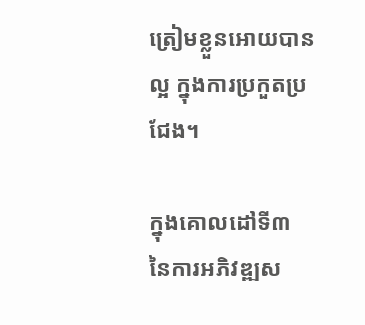ត្រៀមខ្លួនអោយបានល្អ ក្នុងការប្រកួតប្រជែង។

ក្នុងគោលដៅទី៣ នៃការអភិវឌ្ឍស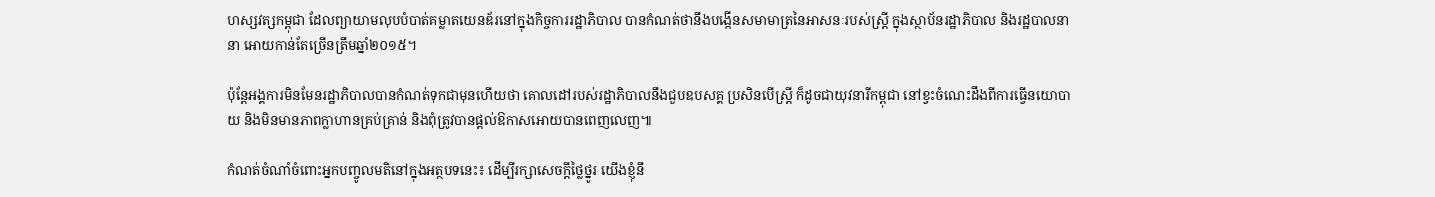ហស្សវត្សកម្ពុជា ដែលព្យាយាមលុបបំបាត់គម្លាតយេនឌ័រនៅក្នុងកិច្ចការរដ្ឋាភិបាល បានកំណត់ថានឹងបង្កើនសមាមាត្រនៃអាសនៈរបស់ស្ត្រី ក្នុងស្ថាប័នរដ្ឋាភិបាល និងរដ្ឋបាលនានា អោយកាន់តែច្រើនត្រឹមឆ្នាំ២០១៥។

ប៉ុន្តែអង្គការមិនមែនរដ្ឋាភិបាលបានកំណត់ទុកជាមុនហើយថា គោលដៅរបស់រដ្ឋាភិបាលនឹងជួបឧបសគ្គ ប្រសិនបើស្ត្រី ក៏ដូចជាយុវនារីកម្ពុជា នៅខ្វះចំណេះដឹងពីការធ្វើនយោបាយ និងមិនមានភាពក្លាហានគ្រប់គ្រាន់ និងពុំត្រូវបានផ្ដល់ឱកាសអោយបានពេញលេញ៕

កំណត់ចំណាំចំពោះអ្នកបញ្ចូលមតិនៅក្នុងអត្ថបទនេះ៖ ដើម្បីរក្សាសេចក្ដីថ្លៃថ្នូរ យើងខ្ញុំនឹ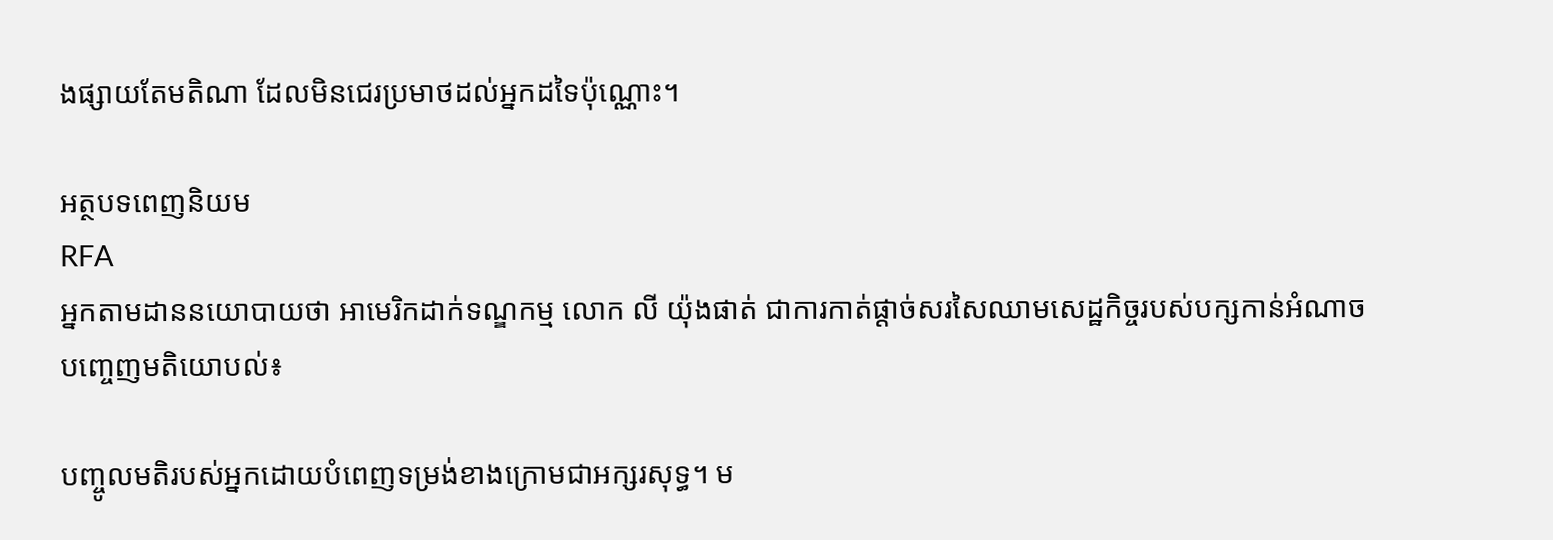ងផ្សាយតែមតិណា ដែលមិនជេរប្រមាថដល់អ្នកដទៃប៉ុណ្ណោះ។

អត្ថបទពេញនិយម
RFA
អ្នកតាមដាននយោបាយថា អាមេរិកដាក់ទណ្ឌកម្ម លោក លី យ៉ុងផាត់ ជាការកាត់ផ្ដាច់សរសៃឈាមសេដ្ឋកិច្ចរបស់បក្សកាន់អំណាច
បញ្ចេញមតិយោបល់៖

បញ្ចូលមតិរបស់អ្នកដោយបំពេញទម្រង់ខាងក្រោមជាអក្សរសុទ្ធ។ ម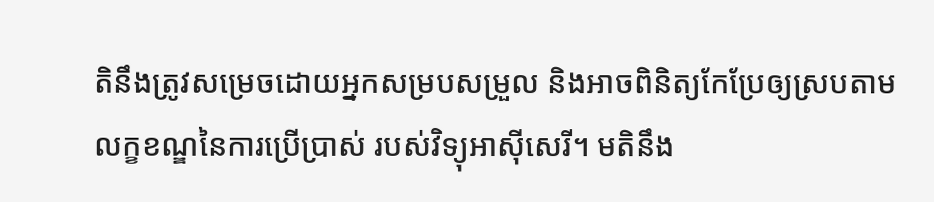តិនឹងត្រូវសម្រេចដោយអ្នកសម្របសម្រួល និងអាចពិនិត្យកែប្រែឲ្យស្របតាម លក្ខខណ្ឌនៃការប្រើប្រាស់ របស់វិទ្យុអាស៊ីសេរី។ មតិនឹង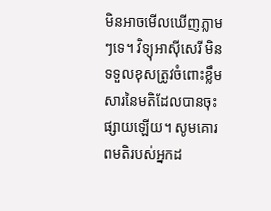មិនអាចមើលឃើញភ្លាមៗទេ។ វិទ្យុអាស៊ីសេរី មិនទទួលខុសត្រូវចំពោះខ្លឹមសារនៃមតិដែលបានចុះផ្សាយឡើយ។ សូមគោរពមតិរបស់អ្នកដ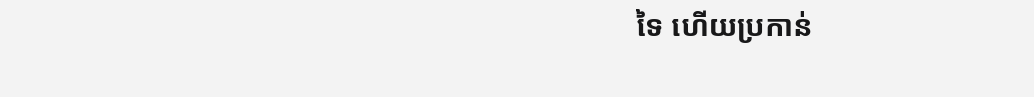ទៃ ហើយប្រកាន់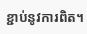ខ្ជាប់នូវការពិត។